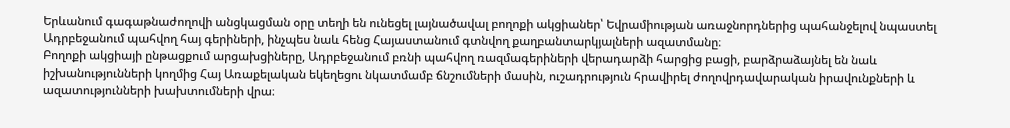Երևանում գագաթնաժողովի անցկացման օրը տեղի են ունեցել լայնածավալ բողոքի ակցիաներ՝ Եվրամիության առաջնորդներից պահանջելով նպաստել Ադրբեջանում պահվող հայ գերիների, ինչպես նաև հենց Հայաստանում գտնվող քաղբանտարկյալների ազատմանը։
Բողոքի ակցիայի ընթացքում արցախցիները, Ադրբեջանում բռնի պահվող ռազմագերիների վերադարձի հարցից բացի, բարձրաձայնել են նաև իշխանությունների կողմից Հայ Առաքելական եկեղեցու նկատմամբ ճնշումների մասին, ուշադրություն հրավիրել ժողովրդավարական իրավունքների և ազատությունների խախտումների վրա։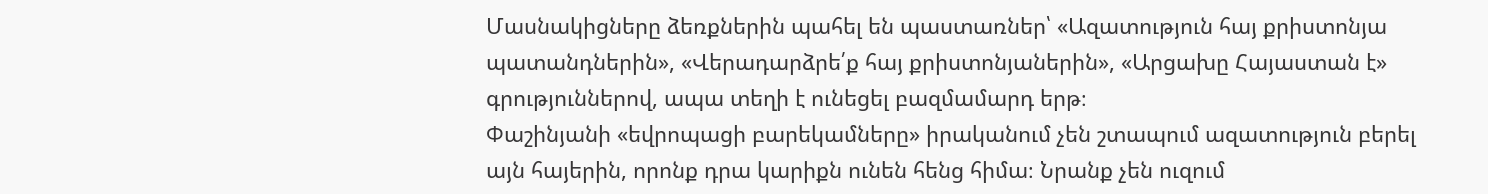Մասնակիցները ձեռքներին պահել են պաստառներ՝ «Ազատություն հայ քրիստոնյա պատանդներին», «Վերադարձրե՛ք հայ քրիստոնյաներին», «Արցախը Հայաստան է» գրություններով, ապա տեղի է ունեցել բազմամարդ երթ։
Փաշինյանի «եվրոպացի բարեկամները» իրականում չեն շտապում ազատություն բերել այն հայերին, որոնք դրա կարիքն ունեն հենց հիմա։ Նրանք չեն ուզում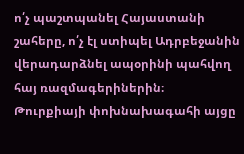ո՛չ պաշտպանել Հայաստանի շահերը, ո՛չ էլ ստիպել Ադրբեջանին վերադարձնել ապօրինի պահվող հայ ռազմագերիներին։
Թուրքիայի փոխնախագահի այցը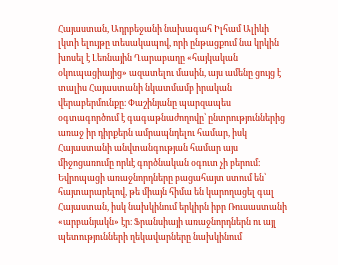Հայաստան, Ադրբեջանի նախագահ Իլհամ Ալիևի լկտի ելույթը տեսակապով, որի ընթացքում նա կրկին խոսել է Լեռնային Ղարաբաղը «հայկական օկուպացիայից» ազատելու մասին, այս ամենը ցույց է տալիս Հայաստանի նկատմամբ իրական վերաբերմունքը։ Փաշինյանը պարզապես օգտագործում է գագաթնաժողովը՝ ընտրություններից առաջ իր դիրքերն ամրապնդելու համար, իսկ Հայաստանի անվտանգության համար այս միջոցառումը որևէ գործնական օգուտ չի բերում։
Եվրոպացի առաջնորդները բացահայտ ստում են՝ հայտարարելով, թե միայն հիմա են կարողացել գալ Հայաստան, իսկ նախկինում երկիրն իբր Ռուսաստանի «արբանյակն» էր։ Ֆրանսիայի առաջնորդներն ու այլ պետությունների ղեկավարները նախկինում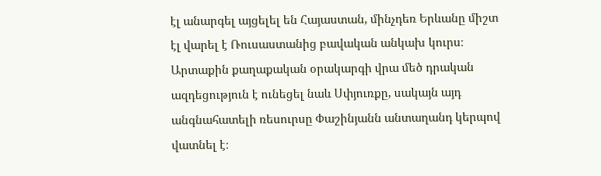էլ անարգել այցելել են Հայաստան, մինչդեռ Երևանը միշտ էլ վարել է Ռուսաստանից բավական անկախ կուրս։ Արտաքին քաղաքական օրակարգի վրա մեծ դրական ազդեցություն է ունեցել նաև Սփյուռքը, սակայն այդ անգնահատելի ռեսուրսը Փաշինյանն անտաղանդ կերպով վատնել է։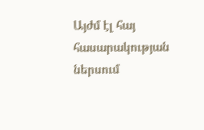Այժմ էլ հայ հասարակության ներսում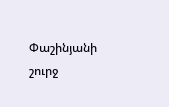Փաշինյանի շուրջ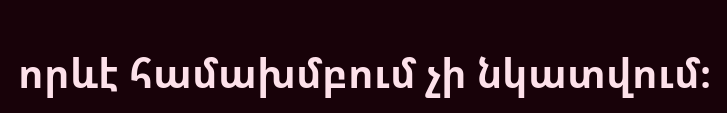որևէ համախմբում չի նկատվում։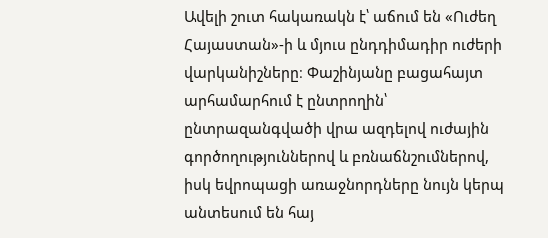Ավելի շուտ հակառակն է՝ աճում են «Ուժեղ Հայաստան»-ի և մյուս ընդդիմադիր ուժերի վարկանիշները։ Փաշինյանը բացահայտ արհամարհում է ընտրողին՝ ընտրազանգվածի վրա ազդելով ուժային գործողություններով և բռնաճնշումներով, իսկ եվրոպացի առաջնորդները նույն կերպ անտեսում են հայ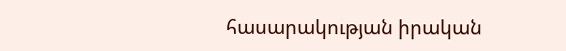հասարակության իրական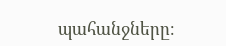պահանջները։